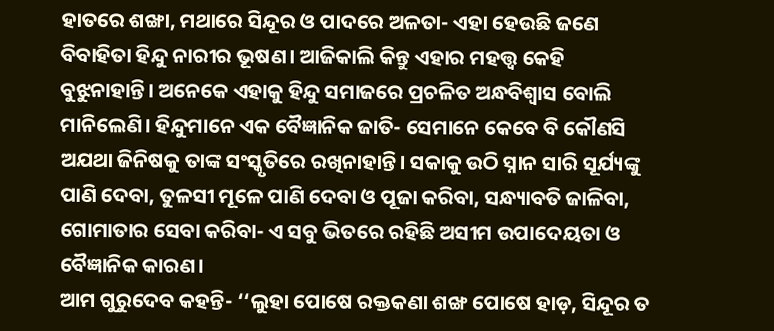ହାତରେ ଶଙ୍ଖା, ମଥାରେ ସିନ୍ଦୂର ଓ ପାଦରେ ଅଳତା- ଏହା ହେଉଛି ଜଣେ ବିବାହିତା ହିନ୍ଦୁ ନାରୀର ଭୂଷଣ। ଆଜିକାଲି କିନ୍ତୁ ଏହାର ମହତ୍ତ୍ବ କେହି ବୁଝୁନାହାନ୍ତି। ଅନେକେ ଏହାକୁ ହିନ୍ଦୁ ସମାଜରେ ପ୍ରଚଳିତ ଅନ୍ଧବିଶ୍ବାସ ବୋଲି ମାନିଲେଣି। ହିନ୍ଦୁମାନେ ଏକ ବୈଜ୍ଞାନିକ ଜାତି- ସେମାନେ କେବେ ବି କୌଣସି ଅଯଥା ଜିନିଷକୁ ତାଙ୍କ ସଂସ୍କୃତିରେ ରଖିନାହାନ୍ତି। ସକାକୁ ଉଠି ସ୍ନାନ ସାରି ସୂର୍ଯ୍ୟଙ୍କୁ ପାଣି ଦେବା, ତୁଳସୀ ମୂଳେ ପାଣି ଦେବା ଓ ପୂଜା କରିବା, ସନ୍ଧ୍ୟାବତି ଜାଳିବା, ଗୋମାତାର ସେବା କରିବା- ଏ ସବୁ ଭିତରେ ରହିଛି ଅସୀମ ଉପାଦେୟତା ଓ ବୈଜ୍ଞାନିକ କାରଣ।
ଆମ ଗୁରୁଦେବ କହନ୍ତି- ‘‘ଲୁହା ପୋଷେ ରକ୍ତକଣା ଶଙ୍ଖ ପୋଷେ ହାଡ଼, ସିନ୍ଦୂର ତ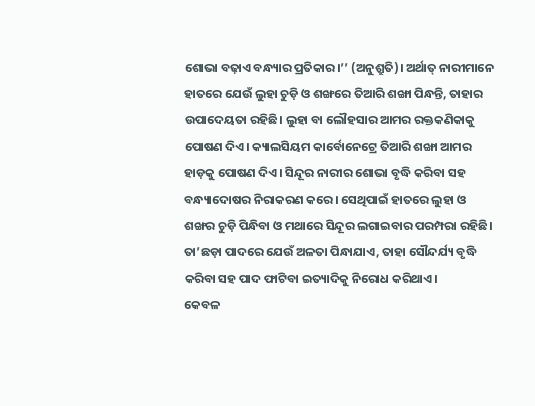ଶୋଭା ବଢ଼ାଏ ବନ୍ଧ୍ୟାର ପ୍ରତିକାର।’’ (ଅନୁଶ୍ରୁତି)। ଅର୍ଥାତ୍ ନାରୀମାନେ ହାତରେ ଯେଉଁ ଲୁହା ଚୁଡ଼ି ଓ ଶଙ୍ଖରେ ତିଆରି ଶଙ୍ଖା ପିନ୍ଧନ୍ତି, ତାହାର ଉପାଦେୟତା ରହିଛି। ଲୁହା ବା ଲୌହସାର ଆମର ରକ୍ତକଣିକାକୁ ପୋଷଣ ଦିଏ। କ୍ୟାଲସିୟମ କାର୍ବୋନେଟ୍ରେ ତିଆରି ଶଙ୍ଖା ଆମର ହାଡ଼କୁ ପୋଷଣ ଦିଏ। ସିନ୍ଦୂର ନାରୀର ଶୋଭା ବୃଦ୍ଧି କରିବା ସହ ବନ୍ଧ୍ୟାଦୋଷର ନିରାକରଣ କରେ। ସେଥିପାଇଁ ହାତରେ ଲୁହା ଓ ଶଙ୍ଖର ଚୁଡ଼ି ପିନ୍ଧିବା ଓ ମଥାରେ ସିନ୍ଦୂର ଲଗାଇବାର ପରମ୍ପରା ରହିଛି। ତା’ଛଡ଼ା ପାଦରେ ଯେଉଁ ଅଳତା ପିନ୍ଧାଯାଏ, ତାହା ସୌନ୍ଦର୍ଯ୍ୟ ବୃଦ୍ଧି କରିବା ସହ ପାଦ ଫାଟିବା ଇତ୍ୟାଦିକୁ ନିରୋଧ କରିଥାଏ।
କେବଳ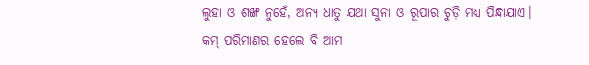ଲୁହା ଓ ଶଙ୍ଖ ନୁହେଁ, ଅନ୍ୟ ଧାତୁ ଯଥା ସୁନା ଓ ରୂପାର ଚୁଡ଼ି ମଧ୍ୟ ପିନ୍ଧାଯାଏ। କମ୍ ପରିମାଣର ହେଲେ ବି ଆମ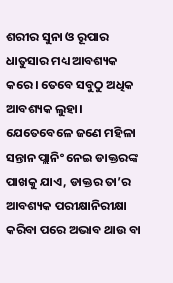ଶରୀର ସୁନା ଓ ରୂପାର ଧାତୁସାର ମଧ୍ୟ ଆବଶ୍ୟକ କରେ। ତେବେ ସବୁଠୁ ଅଧିକ ଆବଶ୍ୟକ ଲୁହା। ଯେତେବେଳେ ଜଣେ ମହିଳା ସନ୍ତାନ ପ୍ଲାନିଂ ନେଇ ଡାକ୍ତରଙ୍କ ପାଖକୁ ଯାଏ, ଡାକ୍ତର ତା’ର ଆବଶ୍ୟକ ପରୀକ୍ଷାନିରୀକ୍ଷା କରିବା ପରେ ଅଭାବ ଥାଉ ବା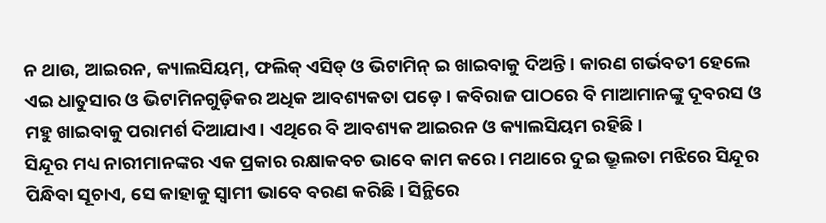ନ ଥାଉ, ଆଇରନ, କ୍ୟାଲସିୟମ୍, ଫଲିକ୍ ଏସିଡ୍ ଓ ଭିଟାମିନ୍ ଇ ଖାଇବାକୁ ଦିଅନ୍ତି। କାରଣ ଗର୍ଭବତୀ ହେଲେ ଏଇ ଧାତୁସାର ଓ ଭିଟାମିନଗୁଡ଼ିକର ଅଧିକ ଆବଶ୍ୟକତା ପଡ଼େ। କବିରାଜ ପାଠରେ ବି ମାଆମାନଙ୍କୁ ଦୂବରସ ଓ ମହୁ ଖାଇବାକୁ ପରାମର୍ଶ ଦିଆଯାଏ। ଏଥିରେ ବି ଆବଶ୍ୟକ ଆଇରନ ଓ କ୍ୟାଲସିୟମ ରହିଛି।
ସିନ୍ଦୂର ମଧ୍ୟ ନାରୀମାନଙ୍କର ଏକ ପ୍ରକାର ରକ୍ଷାକବଚ ଭାବେ କାମ କରେ। ମଥାରେ ଦୁଇ ଭ୍ରୂଲତା ମଝିରେ ସିନ୍ଦୂର ପିନ୍ଧିବା ସୂଚାଏ, ସେ କାହାକୁ ସ୍ବାମୀ ଭାବେ ବରଣ କରିଛି। ସିନ୍ଥିରେ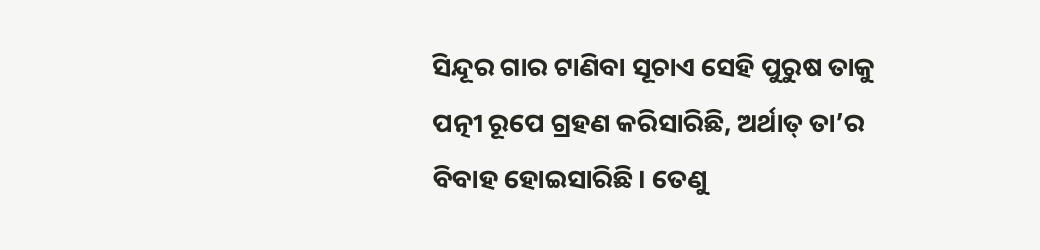ସିନ୍ଦୂର ଗାର ଟାଣିବା ସୂଚାଏ ସେହି ପୁରୁଷ ତାକୁ ପତ୍ନୀ ରୂପେ ଗ୍ରହଣ କରିସାରିଛି, ଅର୍ଥାତ୍ ତା’ର ବିବାହ ହୋଇସାରିଛି। ତେଣୁ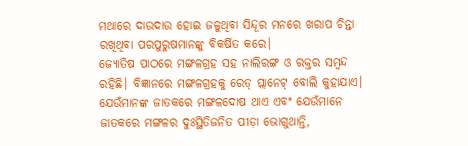ମଥାରେ ଦାଉଦାଉ ହୋଇ ଜଳୁଥିବା ସିନ୍ଦୂର ମନରେ ଖରାପ ଚିନ୍ତା ରଖିଥିବା ପରପୁରୁଷମାନଙ୍କୁ ବିକର୍ଷିତ କରେ।
ଜ୍ୟୋତିଷ ପାଠରେ ମଙ୍ଗଳଗ୍ରହ ସହ ନାଲିରଙ୍ଗ ଓ ରକ୍ତର ସମ୍ବନ୍ଦ ରହିଛି। ବିଜ୍ଞାନରେ ମଙ୍ଗଳଗ୍ରହକୁ ରେଡ୍ ପ୍ଲାନେଟ୍ ବୋଲି କୁହାଯାଏ। ଯେଉଁମାନଙ୍କ ଜାତକରେ ମଙ୍ଗଳଦୋଷ ଥାଏ ଏବଂ ଯେଉଁମାନେ ଜାତକରେ ମଙ୍ଗଳର ଦୁଃସ୍ଥିତିଜନିତ ପୀଡ଼ା ଭୋଗୁଥାନ୍ତି,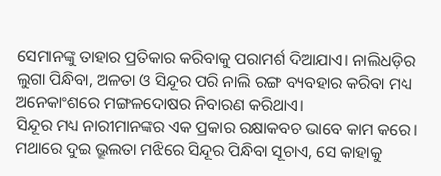ସେମାନଙ୍କୁ ତାହାର ପ୍ରତିକାର କରିବାକୁ ପରାମର୍ଶ ଦିଆଯାଏ। ନାଲିଧଡ଼ିର ଲୁଗା ପିନ୍ଧିବା, ଅଳତା ଓ ସିନ୍ଦୂର ପରି ନାଲି ରଙ୍ଗ ବ୍ୟବହାର କରିବା ମଧ୍ୟ ଅନେକାଂଶରେ ମଙ୍ଗଳଦୋଷର ନିବାରଣ କରିଥାଏ।
ସିନ୍ଦୂର ମଧ୍ୟ ନାରୀମାନଙ୍କର ଏକ ପ୍ରକାର ରକ୍ଷାକବଚ ଭାବେ କାମ କରେ। ମଥାରେ ଦୁଇ ଭ୍ରୂଲତା ମଝିରେ ସିନ୍ଦୂର ପିନ୍ଧିବା ସୂଚାଏ, ସେ କାହାକୁ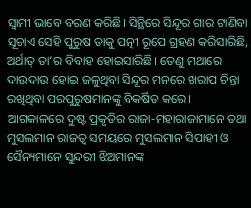ସ୍ବାମୀ ଭାବେ ବରଣ କରିଛି। ସିନ୍ଥିରେ ସିନ୍ଦୂର ଗାର ଟାଣିବା ସୂଚାଏ ସେହି ପୁରୁଷ ତାକୁ ପତ୍ନୀ ରୂପେ ଗ୍ରହଣ କରିସାରିଛି, ଅର୍ଥାତ୍ ତା’ର ବିବାହ ହୋଇସାରିଛି। ତେଣୁ ମଥାରେ ଦାଉଦାଉ ହୋଇ ଜଳୁଥିବା ସିନ୍ଦୂର ମନରେ ଖରାପ ଚିନ୍ତା ରଖିଥିବା ପରପୁରୁଷମାନଙ୍କୁ ବିକର୍ଷିତ କରେ।
ଆଗକାଳରେ ଦୁଷ୍ଟ ପ୍ରକୃତିର ରାଜା-ମହାରାଜାମାନେ ତଥା ମୁସଲମାନ ରାଜତ୍ବ ସମୟରେ ମୁସଲମାନ ସିପାହୀ ଓ ସୈନ୍ୟମାନେ ସୁନ୍ଦରୀ ଝିଅମାନଙ୍କ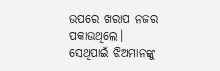ଉପରେ ଖରାପ ନଜର ପକାଉଥିଲେ। ସେଥିପାଇଁ ଝିଅମାନଙ୍କୁ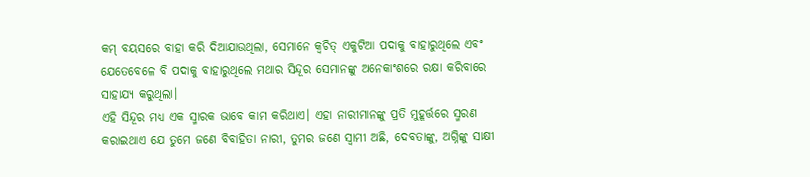କମ୍ ବୟସରେ ବାହା କରି ଦିଆଯାଉଥିଲା, ସେମାନେ କ୍ବଚିତ୍ ଏକୁଟିଆ ପଦାକୁ ବାହାରୁଥିଲେ ଏବଂ ଯେତେବେଳେ ବି ପଦାକୁ ବାହାରୁଥିଲେ ମଥାର ସିନ୍ଦୂର ସେମାନଙ୍କୁ ଅନେକାଂଶରେ ରକ୍ଷା କରିବାରେ ସାହାଯ୍ୟ କରୁଥିଲା।
ଏହି ସିନ୍ଦୂର ମଧ୍ୟ ଏକ ସ୍ମାରକ ଭାବେ କାମ କରିଥାଏ। ଏହା ନାରୀମାନଙ୍କୁ ପ୍ରତି ମୁହୂର୍ତ୍ତରେ ସ୍ମରଣ କରାଇଥାଏ ଯେ ତୁମେ ଜଣେ ବିବାହିତା ନାରୀ, ତୁମର ଜଣେ ସ୍ବାମୀ ଅଛି, ଦେବତାଙ୍କୁ, ଅଗ୍ନିଙ୍କୁ ସାକ୍ଷୀ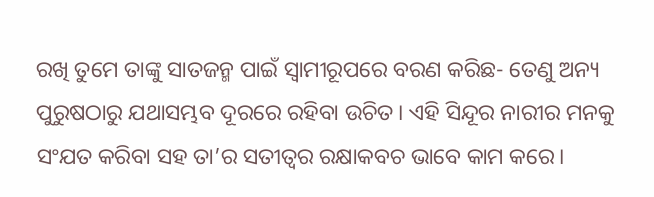ରଖି ତୁମେ ତାଙ୍କୁ ସାତଜନ୍ମ ପାଇଁ ସ୍ବାମୀରୂପରେ ବରଣ କରିଛ- ତେଣୁ ଅନ୍ୟ ପୁରୁଷଠାରୁ ଯଥାସମ୍ଭବ ଦୂରରେ ରହିବା ଉଚିତ। ଏହି ସିନ୍ଦୂର ନାରୀର ମନକୁ ସଂଯତ କରିବା ସହ ତା’ର ସତୀତ୍ବର ରକ୍ଷାକବଚ ଭାବେ କାମ କରେ।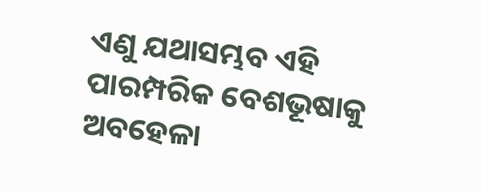ଏଣୁ ଯଥାସମ୍ଭବ ଏହି ପାରମ୍ପରିକ ବେଶଭୂଷାକୁ ଅବହେଳା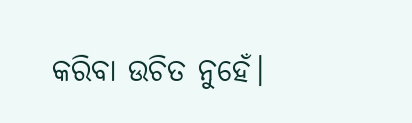କରିବା ଉଚିତ ନୁହେଁ।